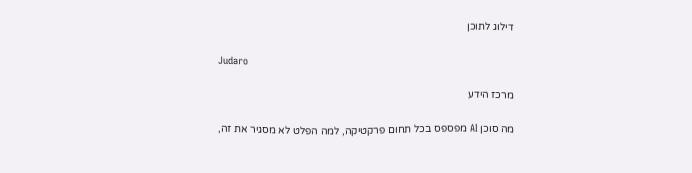דילוג לתוכן

Judaro

מרכז הידע

מה סוכן AI מפספס בכל תחום פרקטיקה, למה הפלט לא מסגיר את זה,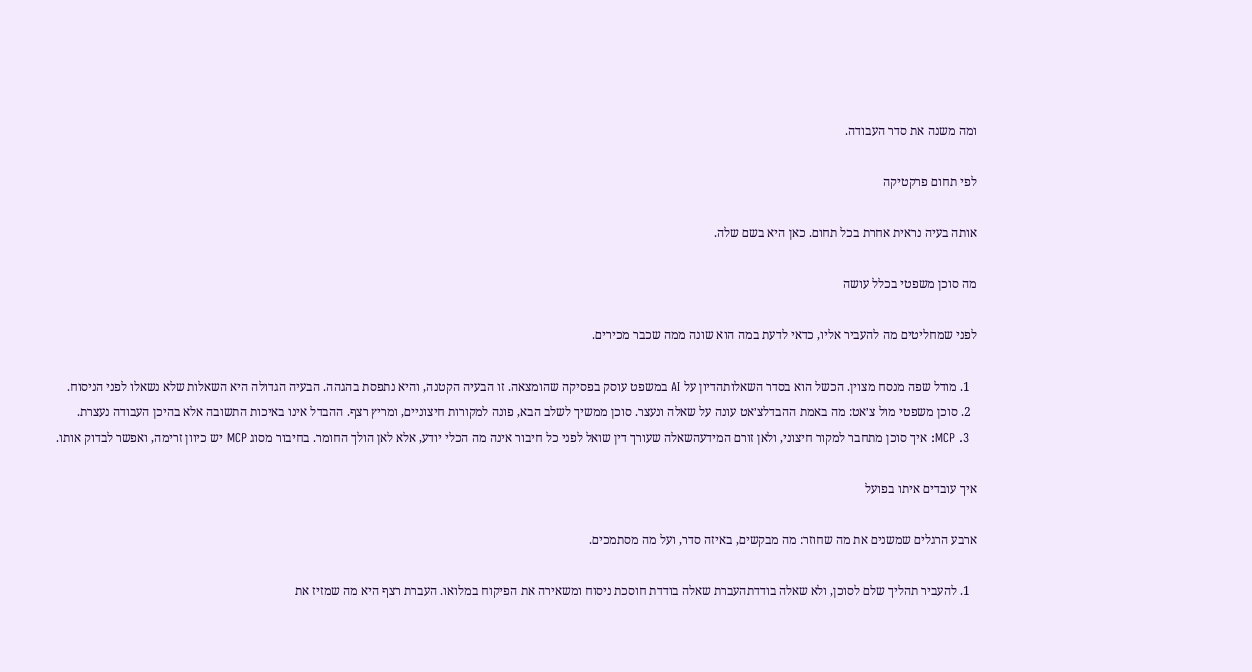ומה משנה את סדר העבודה.

לפי תחום פרקטיקה

אותה בעיה נראית אחרת בכל תחום. כאן היא בשם שלה.

מה סוכן משפטי בכלל עושה

לפני שמחליטים מה להעביר אליו, כדאי לדעת במה הוא שונה ממה שכבר מכירים.

  1. מודל שפה מנסח מצוין. הכשל הוא בסדר השאלותהדיון על AI במשפט עוסק בפסיקה שהומצאה. זו הבעיה הקטנה, והיא נתפסת בהגהה. הבעיה הגדולה היא השאלות שלא נשאלו לפני הניסוח.
  2. סוכן משפטי מול צ׳אט: מה באמת ההבדלצ׳אט עונה על שאלה ונעצר. סוכן ממשיך לשלב הבא, פונה למקורות חיצוניים, ומריץ רצף. ההבדל אינו באיכות התשובה אלא בהיכן העבודה נעצרת.
  3. MCP: איך סוכן מתחבר למקור חיצוני, ולאן זורם המידעהשאלה שעורך דין שואל לפני כל חיבור אינה מה הכלי יודע, אלא לאן הולך החומר. בחיבור מסוג MCP יש כיוון זרימה, ואפשר לבדוק אותו.

איך עובדים איתו בפועל

ארבע הרגלים שמשנים את מה שחוזר: מה מבקשים, באיזה סדר, ועל מה מסתמכים.

  1. להעביר תהליך שלם לסוכן, ולא שאלה בודדתהעברת שאלה בודדת חוסכת ניסוח ומשאירה את הפיקוח במלואו. העברת רצף היא מה שמזיז את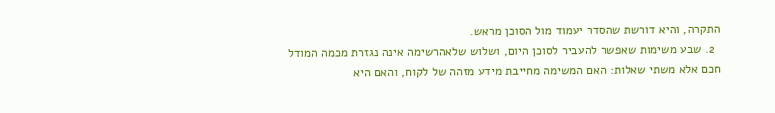התקרה, והיא דורשת שהסדר יעמוד מול הסוכן מראש.
  2. שבע משימות שאפשר להעביר לסוכן היום, ושלוש שלאהרשימה אינה נגזרת מכמה המודל חכם אלא משתי שאלות: האם המשימה מחייבת מידע מזהה של לקוח, והאם היא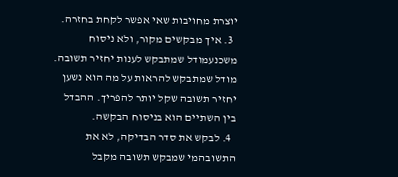יוצרת מחויבות שאי אפשר לקחת בחזרה.
  3. איך מבקשים מקור, ולא ניסוח משכנעמודל שמתבקש לענות יחזיר תשובה. מודל שמתבקש להראות על מה הוא נשען יחזיר תשובה שקל יותר להפריך. ההבדל בין השתיים הוא בניסוח הבקשה.
  4. לבקש את סדר הבדיקה, לא את התשובהמי שמבקש תשובה מקבל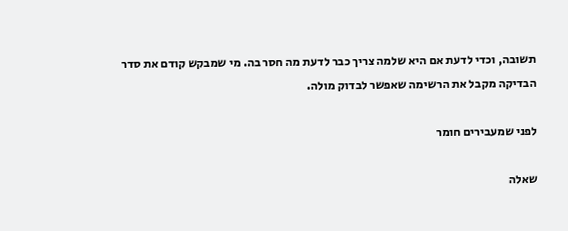תשובה, וכדי לדעת אם היא שלמה צריך כבר לדעת מה חסר בה. מי שמבקש קודם את סדר הבדיקה מקבל את הרשימה שאפשר לבדוק מולה.

לפני שמעבירים חומר

שאלה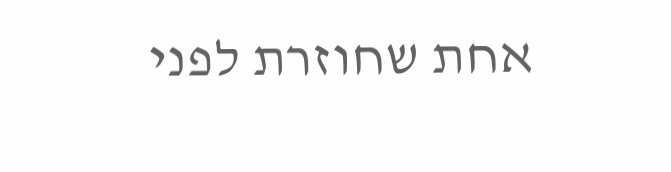אחת שחוזרת לפני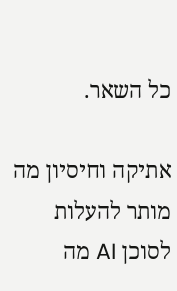כל השאר.

אתיקה וחיסיון מה מותר להעלות לסוכן AI מה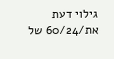גילוי דעת את/60/24 של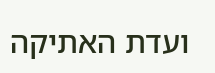ועדת האתיקה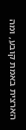הארצית באמת קובע, ומה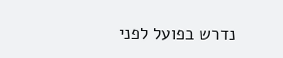נדרש בפועל לפני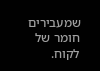שמעבירים חומר של לקוח.